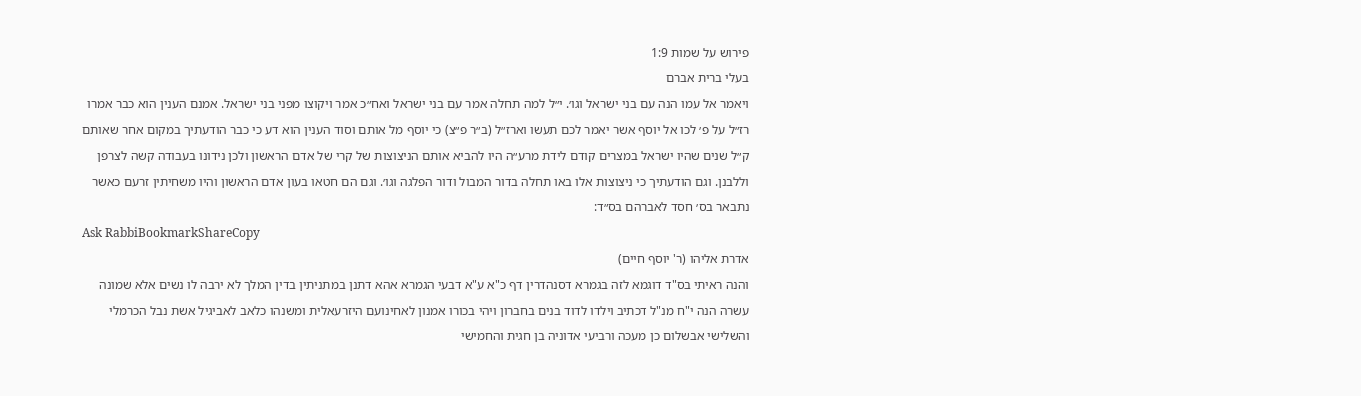פירוש על שמות 1:9
בעלי ברית אברם
ויאמר אל עמו הנה עם בני ישראל וגו׳. י״ל למה תחלה אמר עם בני ישראל ואח״כ אמר ויקוצו מפני בני ישראל. אמנם הענין הוא כבר אמרו רז״ל על פ׳ לכו אל יוסף אשר יאמר לכם תעשו וארז״ל (ב״ר פ״צ) כי יוסף מל אותם וסוד הענין הוא דע כי כבר הודעתיך במקום אחר שאותם ק״ל שנים שהיו ישראל במצרים קודם לידת מרע״ה היו להביא אותם הניצוצות של קרי של אדם הראשון ולכן נידונו בעבודה קשה לצרפן וללבנן. וגם הודעתיך כי ניצוצות אלו באו תחלה בדור המבול ודור הפלגה וגו׳. וגם הם חטאו בעון אדם הראשון והיו משחיתין זרעם כאשר נתבאר בס׳ חסד לאברהם בס״ד:
Ask RabbiBookmarkShareCopy
אדרת אליהו (ר' יוסף חיים)
והנה ראיתי בס"ד דוגמא לזה בגמרא דסנהדרין דף כ"א ע"א דבעי הגמרא אהא דתנן במתניתין בדין המלך לא ירבה לו נשים אלא שמונה עשרה הנה י"ח מנ"ל דכתיב וילדו לדוד בנים בחברון ויהי בכורו אמנון לאחינועם היזרעאלית ומשנהו כלאב לאביגיל אשת נבל הכרמלי והשלישי אבשלום כן מעכה ורביעי אדוניה בן חגית והחמישי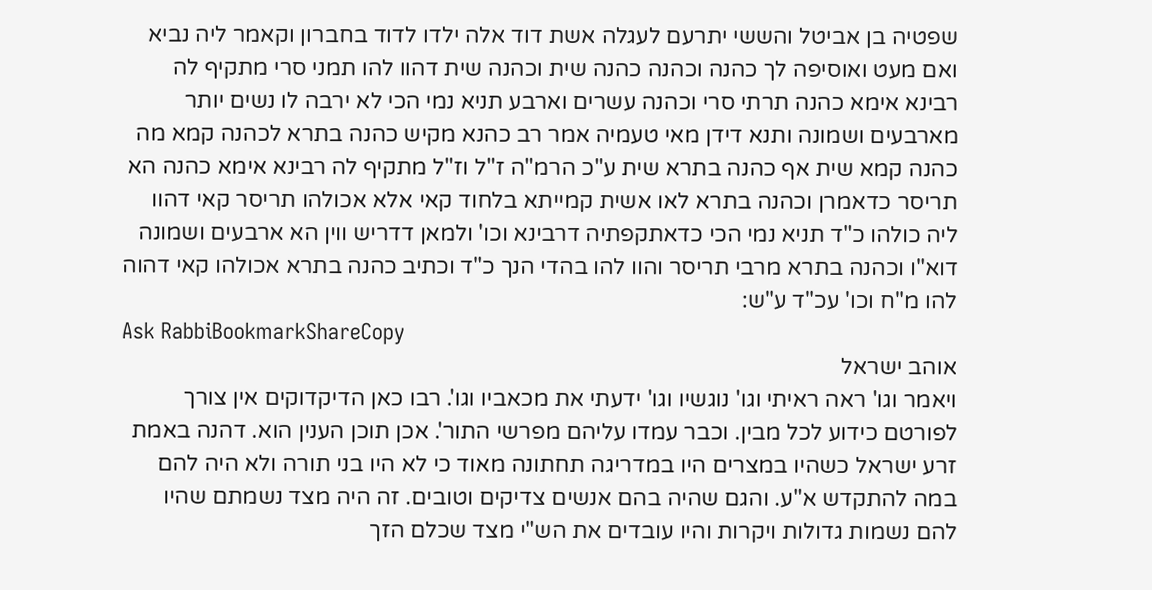שפטיה בן אביטל והששי יתרעם לעגלה אשת דוד אלה ילדו לדוד בחברון וקאמר ליה נביא ואם מעט ואוסיפה לך כהנה וכהנה כהנה שית וכהנה שית דהוו להו תמני סרי מתקיף לה רבינא אימא כהנה תרתי סרי וכהנה עשרים וארבע תניא נמי הכי לא ירבה לו נשים יותר מארבעים ושמונה ותנא דידן מאי טעמיה אמר רב כהנא מקיש כהנה בתרא לכהנה קמא מה כהנה קמא שית אף כהנה בתרא שית ע"כ הרמ"ה ז"ל וז"ל מתקיף לה רבינא אימא כהנה הא תריסר כדאמרן וכהנה בתרא לאו אשית קמייתא בלחוד קאי אלא אכולהו תריסר קאי דהוו ליה כולהו כ"ד תניא נמי הכי כדאתקפתיה דרבינא וכו' ולמאן דדריש ווין הא ארבעים ושמונה דוא"ו וכהנה בתרא מרבי תריסר והוו להו בהדי הנך כ"ד וכתיב כהנה בתרא אכולהו קאי דהוה להו מ"ח וכו' עכ"ד ע"ש:
Ask RabbiBookmarkShareCopy
אוהב ישראל
ויאמר וגו' ראה ראיתי וגו' נוגשיו וגו' ידעתי את מכאביו וגו'. רבו כאן הדיקדוקים אין צורך לפורטם כידוע לכל מבין. וכבר עמדו עליהם מפרשי התור'. אכן תוכן הענין הוא. דהנה באמת זרע ישראל כשהיו במצרים היו במדריגה תחתונה מאוד כי לא היו בני תורה ולא היה להם במה להתקדש א"ע. והגם שהיה בהם אנשים צדיקים וטובים. זה היה מצד נשמתם שהיו להם נשמות גדולות ויקרות והיו עובדים את הש"י מצד שכלם הזך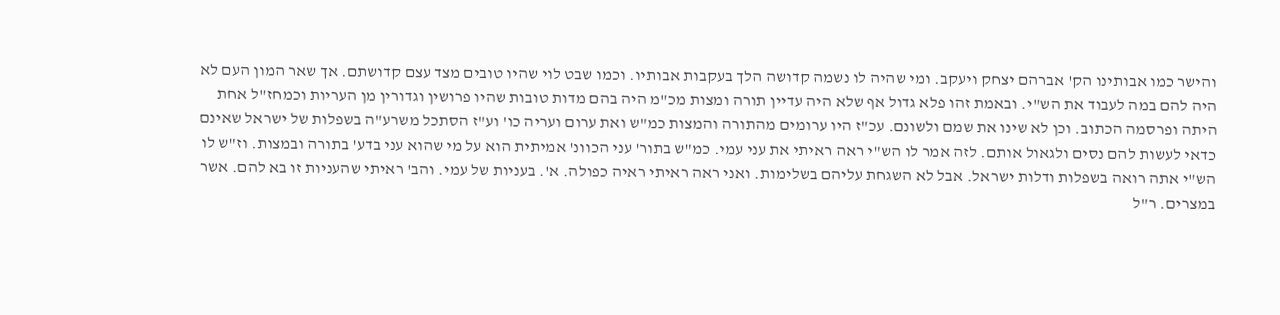והישר כמו אבותינו הק' אברהם יצחק ויעקב. ומי שהיה לו נשמה קדושה הלך בעקבות אבותיו. וכמו שבט לוי שהיו טובים מצד עצם קדושתם. אך שאר המון העם לא היה להם במה לעבוד את הש"י. ובאמת זהו פלא גדול אף שלא היה עדיין תורה ומצות מכ"מ היה בהם מדות טובות שהיו פרושין וגדורין מן העריות וכמחז"ל אחת היתה ופרסמה הכתוב. וכן לא שינו את שמם ולשונם. עכ"ז היו ערומים מהתורה והמצות כמ"ש ואת ערום ועריה כו' וע"ז הסתכל משרע"ה בשפלות של ישראל שאינם כדאי לעשות להם נסים ולגאול אותם. לזה אמר לו הש"י ראה ראיתי את עני עמי. כמ"ש בתור' עני הכוונ' אמיתית הוא על מי שהוא עני בדע' בתורה ובמצות. וז"ש לו הש"י אתה רואה בשפלות ודלות ישראל. אבל לא השגחת עליהם בשלימות. ואני ראה ראיתי ראיה כפולה. א'. בעניות של עמי. והב' ראיתי שהעניות זו בא להם. אשר במצרים. ר"ל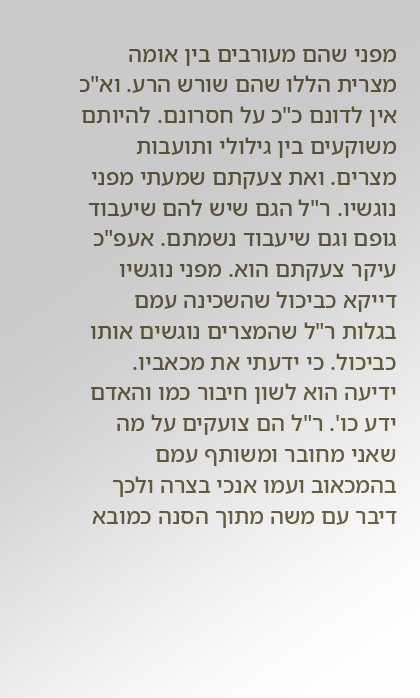מפני שהם מעורבים בין אומה מצרית הללו שהם שורש הרע. וא"כ אין לדונם כ"כ על חסרונם. להיותם משוקעים בין גילולי ותועבות מצרים. ואת צעקתם שמעתי מפני נוגשיו. ר"ל הגם שיש להם שיעבוד גופם וגם שיעבוד נשמתם. אעפ"כ עיקר צעקתם הוא. מפני נוגשיו דייקא כביכול שהשכינה עמם בגלות ר"ל שהמצרים נוגשים אותו כביכול. כי ידעתי את מכאביו. ידיעה הוא לשון חיבור כמו והאדם ידע כו'. ר"ל הם צועקים על מה שאני מחובר ומשותף עמם בהמכאוב ועמו אנכי בצרה ולכך דיבר עם משה מתוך הסנה כמובא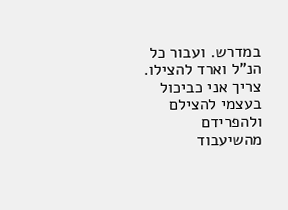במדרש. ועבור כל הנ"ל וארד להצילו. צריך אני כביכול בעצמי להצילם ולהפרידם מהשיעבוד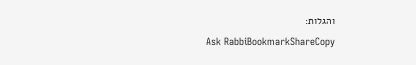והגלות:
Ask RabbiBookmarkShareCopy